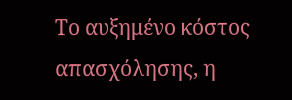Το αυξημένο κόστος απασχόλησης, η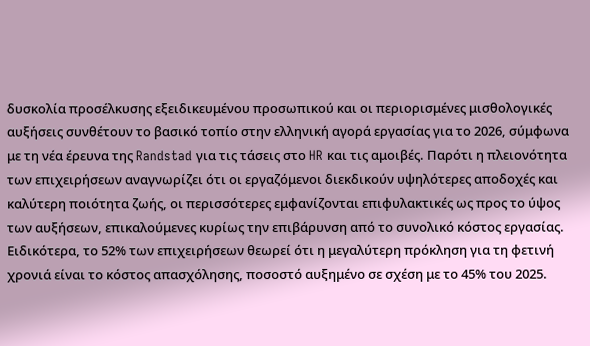δυσκολία προσέλκυσης εξειδικευμένου προσωπικού και οι περιορισμένες μισθολογικές αυξήσεις συνθέτουν το βασικό τοπίο στην ελληνική αγορά εργασίας για το 2026, σύμφωνα με τη νέα έρευνα της Randstad για τις τάσεις στο HR και τις αμοιβές. Παρότι η πλειονότητα των επιχειρήσεων αναγνωρίζει ότι οι εργαζόμενοι διεκδικούν υψηλότερες αποδοχές και καλύτερη ποιότητα ζωής, οι περισσότερες εμφανίζονται επιφυλακτικές ως προς το ύψος των αυξήσεων, επικαλούμενες κυρίως την επιβάρυνση από το συνολικό κόστος εργασίας.
Ειδικότερα, το 52% των επιχειρήσεων θεωρεί ότι η μεγαλύτερη πρόκληση για τη φετινή χρονιά είναι το κόστος απασχόλησης, ποσοστό αυξημένο σε σχέση με το 45% του 2025.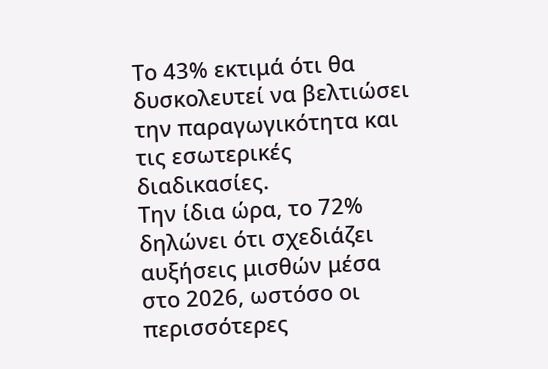Το 43% εκτιμά ότι θα δυσκολευτεί να βελτιώσει την παραγωγικότητα και τις εσωτερικές διαδικασίες.
Την ίδια ώρα, το 72% δηλώνει ότι σχεδιάζει αυξήσεις μισθών μέσα στο 2026, ωστόσο οι περισσότερες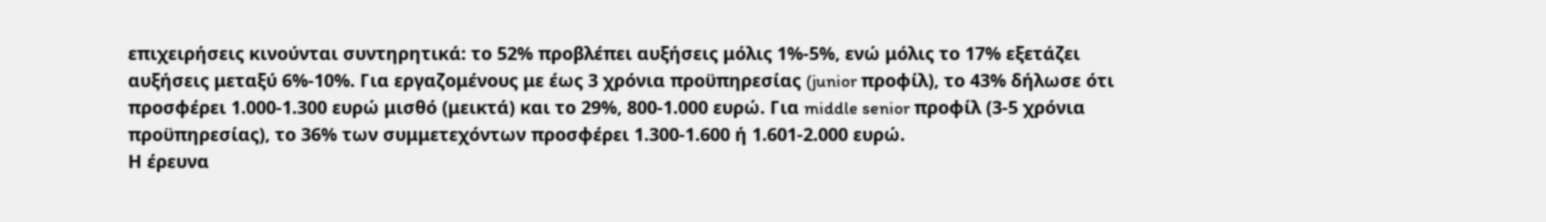επιχειρήσεις κινούνται συντηρητικά: το 52% προβλέπει αυξήσεις μόλις 1%-5%, ενώ μόλις το 17% εξετάζει αυξήσεις μεταξύ 6%-10%. Για εργαζομένους με έως 3 χρόνια προϋπηρεσίας (junior προφίλ), το 43% δήλωσε ότι προσφέρει 1.000-1.300 ευρώ μισθό (μεικτά) και το 29%, 800-1.000 ευρώ. Για middle senior προφίλ (3-5 χρόνια προϋπηρεσίας), το 36% των συμμετεχόντων προσφέρει 1.300-1.600 ή 1.601-2.000 ευρώ.
Η έρευνα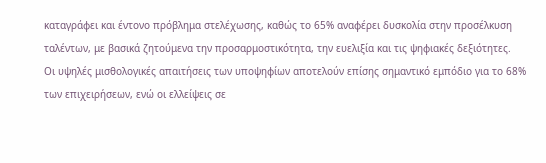καταγράφει και έντονο πρόβλημα στελέχωσης, καθώς το 65% αναφέρει δυσκολία στην προσέλκυση ταλέντων, με βασικά ζητούμενα την προσαρμοστικότητα, την ευελιξία και τις ψηφιακές δεξιότητες.
Οι υψηλές μισθολογικές απαιτήσεις των υποψηφίων αποτελούν επίσης σημαντικό εμπόδιο για το 68% των επιχειρήσεων, ενώ οι ελλείψεις σε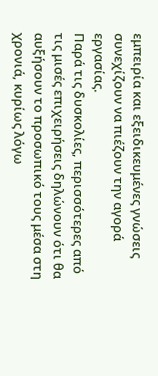εμπειρία και εξειδικευμένες γνώσεις συνεχίζουν να πιέζουν την αγορά εργασίας.
Παρά τις δυσκολίες, περισσότερες από τις μισές επιχειρήσεις δηλώνουν ότι θα αυξήσουν το προσωπικό τους μέσα στη χρονιά, κυρίως λόγω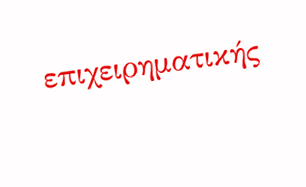επιχειρηματικής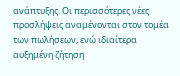ανάπτυξης. Οι περισσότερες νέες προσλήψεις αναμένονται στον τομέα των πωλήσεων, ενώ ιδιαίτερα αυξημένη ζήτηση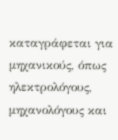καταγράφεται για μηχανικούς, όπως ηλεκτρολόγους, μηχανολόγους και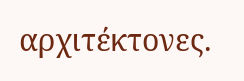αρχιτέκτονες.